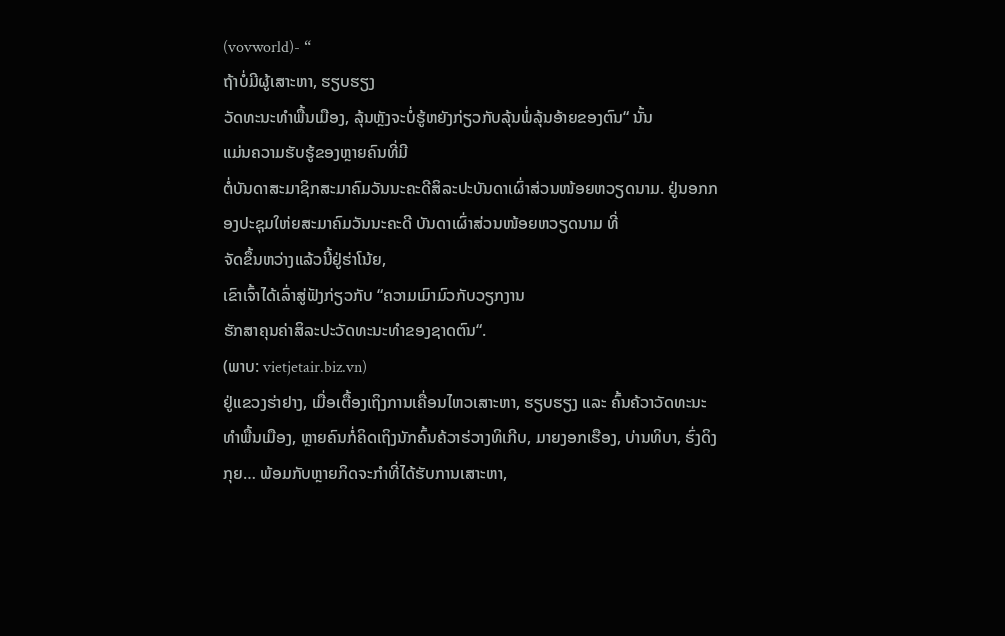(vovworld)- “
ຖ້າບໍ່ມີຜູ້ເສາະຫາ, ຮຽບຮຽງ
ວັດທະນະທຳພື້ນເມືອງ, ລຸ້ນຫຼັງຈະບໍ່ຮູ້ຫຍັງກ່ຽວກັບລຸ້ນພໍ່ລຸ້ນອ້າຍຂອງຕົນ“ ນັ້ນ
ແມ່ນຄວາມຮັບຮູ້ຂອງຫຼາຍຄົນທີ່ມີ
ຕໍ່ບັນດາສະມາຊິກສະມາຄົມວັນນະຄະດີສິລະປະບັນດາເຜົ່າສ່ວນໜ້ອຍຫວຽດນາມ. ຢູ່ນອກກອງປະຊຸມໃຫ່ຍສະມາຄົມວັນນະຄະດີ ບັນດາເຜົ່າສ່ວນໜ້ອຍຫວຽດນາມ ທີ່
ຈັດຂຶ້ນຫວ່າງແລ້ວນີ້ຢູ່ຮ່າໂນ້ຍ,
ເຂົາເຈົ້າໄດ້ເລົ່າສູ່ຟັງກ່ຽວກັບ “ຄວາມເມົາມົວກັບວຽກງານ
ຮັກສາຄຸນຄ່າສິລະປະວັດທະນະທຳຂອງຊາດຕົນ“.
(ພາບ: vietjetair.biz.vn)
ຢູ່ແຂວງຮ່າຢາງ, ເມື່ອເຕື້ອງເຖິງການເຄື່ອນໄຫວເສາະຫາ, ຮຽບຮຽງ ແລະ ຄົ້ນຄ້ວາວັດທະນະທຳພື້ນເມືອງ, ຫຼາຍຄົນກໍ່ຄິດເຖິງນັກຄົ້ນຄ້ວາຮ່ວາງທິເກີບ, ມາຍງອກເຮືອງ, ບ່ານທິບາ, ຮົ່ງດິງກຸຍ… ພ້ອມກັບຫຼາຍກິດຈະກຳທີ່ໄດ້ຮັບການເສາະຫາ,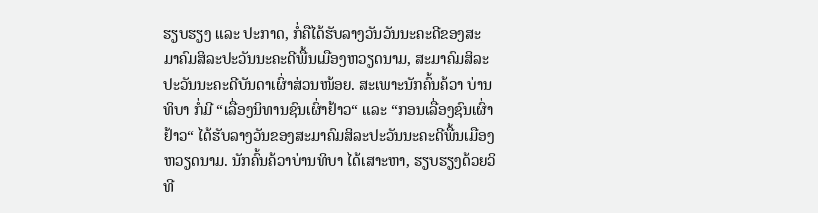ຮຽບຮຽງ ແລະ ປະກາດ, ກໍ່ຄືໄດ້ຮັບລາງວັນວັນນະຄະດີຂອງສະມາຄົມສິລະປະວັນນະຄະດີພື້ນເມືອງຫວຽດນາມ, ສະມາຄົມສິລະປະວັນນະຄະດີບັນດາເຜົ່າສ່ວນໜ້ອຍ. ສະເພາະນັກຄົ້ນຄ້ວາ ບ່ານທິບາ ກໍ່ມີ “ເລື່ອງນິທານຊົນເຜົ່າຢ້າວ“ ແລະ “ກອນເລື່ອງຊົນເຜົ່າຢ້າວ“ ໄດ້ຮັບລາງວັນຂອງສະມາຄົມສິລະປະວັນນະຄະດີພື້ນເມືອງຫວຽດນາມ. ນັກຄົ້ນຄ້ວາບ່ານທິບາ ໄດ້ເສາະຫາ, ຮຽບຮຽງດ້ວຍວິທີ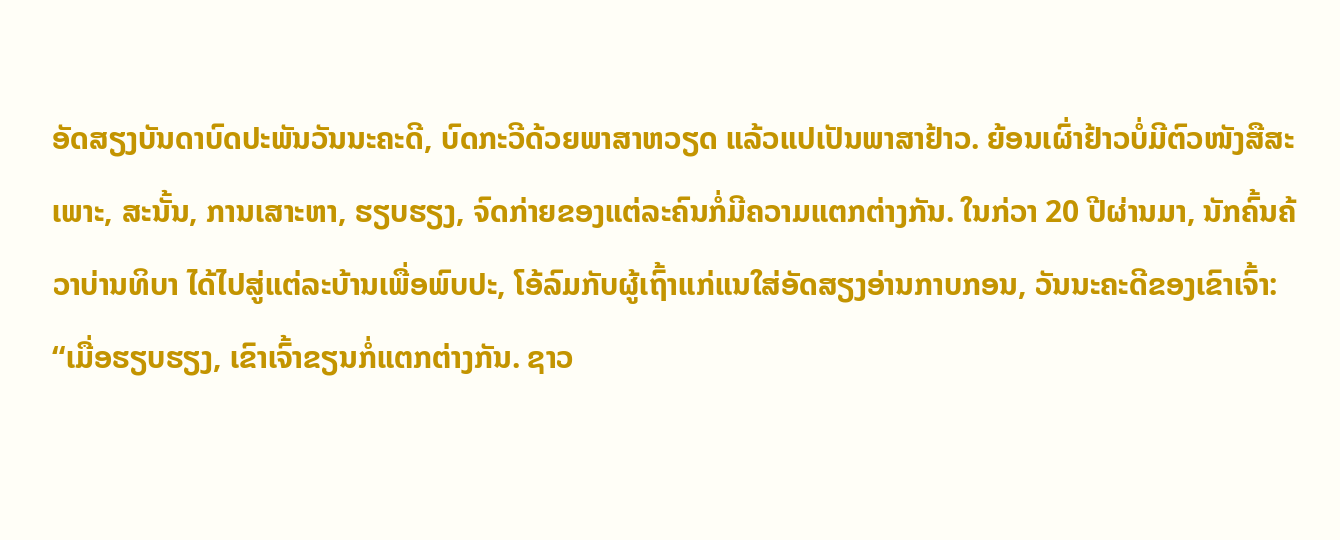ອັດສຽງບັນດາບົດປະພັນວັນນະຄະດີ, ບົດກະວີດ້ວຍພາສາຫວຽດ ແລ້ວແປເປັນພາສາຢ້າວ. ຍ້ອນເຜົ່າຢ້າວບໍ່ມີຕົວໜັງສືສະເພາະ, ສະນັ້ນ, ການເສາະຫາ, ຮຽບຮຽງ, ຈົດກ່າຍຂອງແຕ່ລະຄົນກໍ່ມີຄວາມແຕກຕ່າງກັນ. ໃນກ່ວາ 20 ປີຜ່ານມາ, ນັກຄົ້ນຄ້ວາບ່ານທິບາ ໄດ້ໄປສູ່ແຕ່ລະບ້ານເພື່ອພົບປະ, ໂອ້ລົມກັບຜູ້ເຖົ້າແກ່ແນໃສ່ອັດສຽງອ່ານກາບກອນ, ວັນນະຄະດີຂອງເຂົາເຈົ້າ:
“ເມື່ອຮຽບຮຽງ, ເຂົາເຈົ້າຂຽນກໍ່ແຕກຕ່າງກັນ. ຊາວ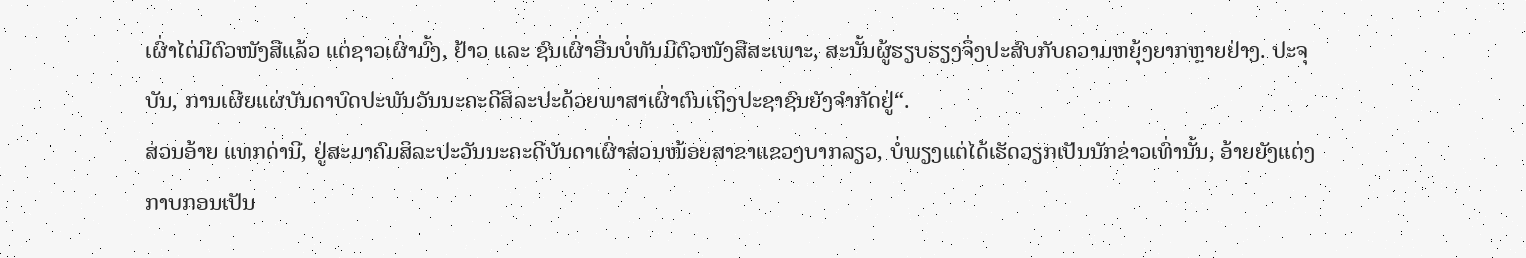ເຜົ່າໄຕ່ມີຕົວໜັງສືແລ້ວ ແຕ່ຊາວເຜົ່າມົ້ງ, ຢ້າວ ແລະ ຊົນເຜົ່າອື່ນບໍ່ທັນມີຕົວໜັງສືສະເພາະ, ສະນັ້ນຜູ້ຮຽບຮຽງຈຶ່ງປະສົບກັບຄວາມຫຍຸ້ງຍາກຫຼາຍຢ່າງ. ປະຈຸບັນ, ການເຜີຍແຜ່ບັນດາບົດປະພັນວັນນະຄະດີສິລະປະດ້ວຍພາສາເຜົ່າຕົນເຖິງປະຊາຊົນຍັງຈຳກັດຢູ່“.
ສ່ວນອ້າຍ ແທກດ່ານີ, ຢູ່ສະມາຄົມສິລະປະວັນນະຄະດີບັນດາເຜົ່າສ່ວນໜ້ອຍສາຂາແຂວງບາກລຽວ, ບໍ່ພຽງແຕ່ໄດ້ເຮັດວຽກເປັນນັກຂ່າວເທົ່ານັ້ນ, ອ້າຍຍັງແຕ່ງກາບກອນເປັນ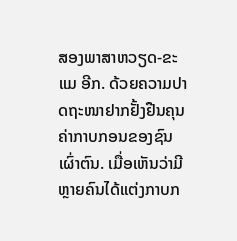ສອງພາສາຫວຽດ-ຂະແມ ອີກ. ດ້ວຍຄວາມປາດຖະໜາຢາກຢັ້ງຢືນຄຸນຄ່າກາບກອນຂອງຊົນເຜົ່າຕົນ. ເມື່ອເຫັນວ່າມີຫຼາຍຄົນໄດ້ແຕ່ງກາບກ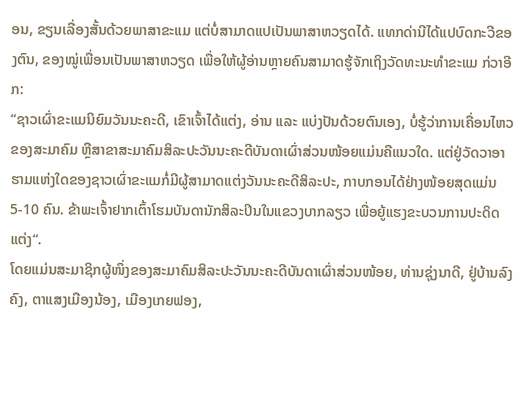ອນ, ຂຽນເລື່ອງສັ້ນດ້ວຍພາສາຂະແມ ແຕ່ບໍ່ສາມາດແປເປັນພາສາຫວຽດໄດ້. ແທກດ່ານີໄດ້ແປບົດກະວີຂອງຕົນ, ຂອງໝູ່ເພື່ອນເປັນພາສາຫວຽດ ເພື່ອໃຫ້ຜູ້ອ່ານຫຼາຍຄົນສາມາດຮູ້ຈັກເຖິງວັດທະນະທຳຂະແມ ກ່ວາອີກ:
“ຊາວເຜົ່າຂະແມນິຍົມວັນນະຄະດີ, ເຂົາເຈົ້າໄດ້ແຕ່ງ, ອ່ານ ແລະ ແບ່ງປັນດ້ວຍຕົນເອງ, ບໍ່ຮູ້ວ່າການເຄື່ອນໄຫວຂອງສະມາຄົມ ຫຼືສາຂາສະມາຄົມສິລະປະວັນນະຄະດີບັນດາເຜົ່າສ່ວນໜ້ອຍແມ່ນຄືແນວໃດ. ແຕ່ຢູ່ວັດວາອາຮາມແຫ່ງໃດຂອງຊາວເຜົ່າຂະແມກໍ່ມີຜູ້ສາມາດແຕ່ງວັນນະຄະດີສິລະປະ, ກາບກອນໄດ້ຢ່າງໜ້ອຍສຸດແມ່ນ 5-10 ຄົນ. ຂ້າພະເຈົ້າຢາກເຕົ້າໂຮມບັນດານັກສິລະປິນໃນແຂວງບາກລຽວ ເພື່ອຍູ້ແຮງຂະບວນການປະດິດແຕ່ງ“.
ໂດຍແມ່ນສະມາຊິກຜູ້ໜຶ່ງຂອງສະມາຄົມສິລະປະວັນນະຄະດີບັນດາເຜົ່າສ່ວນໜ້ອຍ, ທ່ານຊຸ່ງນາດີ, ຢູ່ບ້ານລົງຄົງ, ຕາແສງເມືອງນ້ອງ, ເມືອງເກຍຟອງ,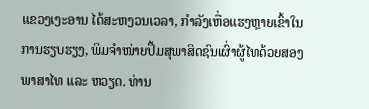ແຂວງເງະອານ ໄດ້ສະຫງວນເວລາ, ກຳລັງເຫື່ອແຮງຫຼາຍເຂົ້າໃນການຮຽບຮຽງ, ພິມຈຳໜ່າຍປຶ້ມສຸພາສິດຊົນເຜົ່າຜູ້ໄທດ້ວຍສອງພາສາໄທ ແລະ ຫວຽດ. ທ່ານ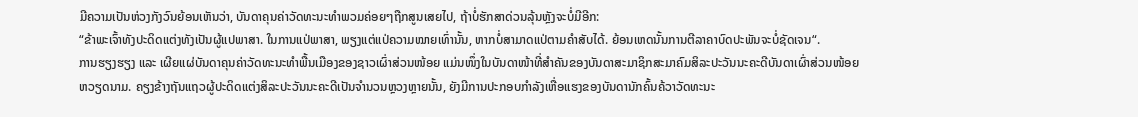ມີຄວາມເປັນຫ່ວງກັງວົນຍ້ອນເຫັນວ່າ, ບັນດາຄຸນຄ່າວັດທະນະທຳພວມຄ່ອຍໆຖືກສູນເສຍໄປ, ຖ້າບໍ່ຮັກສາດ່ວນລຸ້ນຫຼັງຈະບໍ່ມີອີກ:
“ຂ້າພະເຈົ້າທັງປະດິດແຕ່ງທັງເປັນຜູ້ແປພາສາ. ໃນການແປ່ພາສາ, ພຽງແຕ່ແປ່ຄວາມໝາຍເທົ່ານັ້ນ, ຫາກບໍ່ສາມາດແປ່ຕາມຄຳສັບໄດ້. ຍ້ອນເຫດນັ້ນການຕີລາຄາບົດປະພັນຈະບໍ່ຊັດເຈນ“.
ການຮຽງຮຽງ ແລະ ເຜີຍແຜ່ບັນດາຄຸນຄ່າວັດທະນະທຳພື້ນເມືອງຂອງຊາວເຜົ່າສ່ວນໜ້ອຍ ແມ່ນໜຶ່ງໃນບັນດາໜ້າທີ່ສຳຄັນຂອງບັນດາສະມາຊິກສະມາຄົມສິລະປະວັນນະຄະດີບັນດາເຜົ່າສ່ວນໜ້ອຍຫວຽດນາມ. ຄຽງຂ້າງຖັນແຖວຜູ້ປະດິດແຕ່ງສິລະປະວັນນະຄະດີເປັນຈຳນວນຫຼວງຫຼາຍນັ້ນ, ຍັງມີການປະກອບກຳລັງເຫື່ອແຮງຂອງບັນດານັກຄົ້ນຄ້ວາວັດທະນະ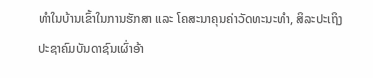ທຳໃນບ້ານເຂົ້າໃນການຮັກສາ ແລະ ໂຄສະນາຄຸນຄ່າວັດທະນະທຳ, ສິລະປະເຖິງປະຊາຄົມບັນດາຊົນເຜົ່າອ້າ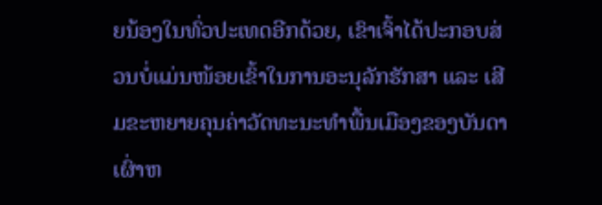ຍນ້ອງໃນທົ່ວປະເທດອີກດ້ວຍ, ເຂົາເຈົ້າໄດ້ປະກອບສ່ວນບໍ່ແມ່ນໜ້ອຍເຂົ້າໃນການອະນຸລັກຮັກສາ ແລະ ເສີມຂະຫຍາຍຄຸນຄ່າວັດທະນະທຳພື້ນເມືອງຂອງບັນດາເຜົ່າຫ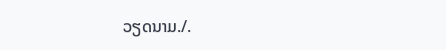ວຽດນາມ./.